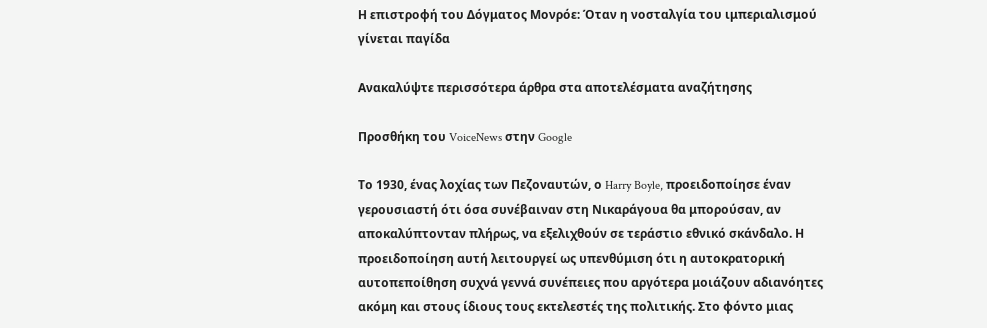Η επιστροφή του Δόγματος Μονρόε: Όταν η νοσταλγία του ιμπεριαλισμού γίνεται παγίδα

Ανακαλύψτε περισσότερα άρθρα στα αποτελέσματα αναζήτησης

Προσθήκη του VoiceNews στην Google

Το 1930, ένας λοχίας των Πεζοναυτών, ο Harry Boyle, προειδοποίησε έναν γερουσιαστή ότι όσα συνέβαιναν στη Νικαράγουα θα μπορούσαν, αν αποκαλύπτονταν πλήρως, να εξελιχθούν σε τεράστιο εθνικό σκάνδαλο. Η προειδοποίηση αυτή λειτουργεί ως υπενθύμιση ότι η αυτοκρατορική αυτοπεποίθηση συχνά γεννά συνέπειες που αργότερα μοιάζουν αδιανόητες ακόμη και στους ίδιους τους εκτελεστές της πολιτικής. Στο φόντο μιας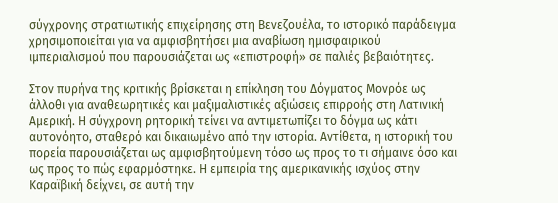σύγχρονης στρατιωτικής επιχείρησης στη Βενεζουέλα, το ιστορικό παράδειγμα χρησιμοποιείται για να αμφισβητήσει μια αναβίωση ημισφαιρικού ιμπεριαλισμού που παρουσιάζεται ως «επιστροφή» σε παλιές βεβαιότητες.

Στον πυρήνα της κριτικής βρίσκεται η επίκληση του Δόγματος Μονρόε ως άλλοθι για αναθεωρητικές και μαξιμαλιστικές αξιώσεις επιρροής στη Λατινική Αμερική. Η σύγχρονη ρητορική τείνει να αντιμετωπίζει το δόγμα ως κάτι αυτονόητο, σταθερό και δικαιωμένο από την ιστορία. Αντίθετα, η ιστορική του πορεία παρουσιάζεται ως αμφισβητούμενη τόσο ως προς το τι σήμαινε όσο και ως προς το πώς εφαρμόστηκε. Η εμπειρία της αμερικανικής ισχύος στην Καραϊβική δείχνει, σε αυτή την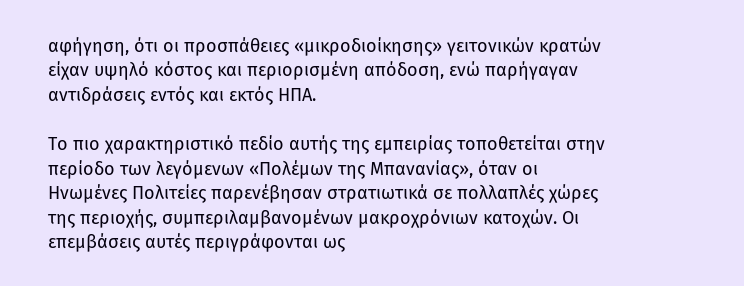αφήγηση, ότι οι προσπάθειες «μικροδιοίκησης» γειτονικών κρατών είχαν υψηλό κόστος και περιορισμένη απόδοση, ενώ παρήγαγαν αντιδράσεις εντός και εκτός ΗΠΑ.

Το πιο χαρακτηριστικό πεδίο αυτής της εμπειρίας τοποθετείται στην περίοδο των λεγόμενων «Πολέμων της Μπανανίας», όταν οι Ηνωμένες Πολιτείες παρενέβησαν στρατιωτικά σε πολλαπλές χώρες της περιοχής, συμπεριλαμβανομένων μακροχρόνιων κατοχών. Οι επεμβάσεις αυτές περιγράφονται ως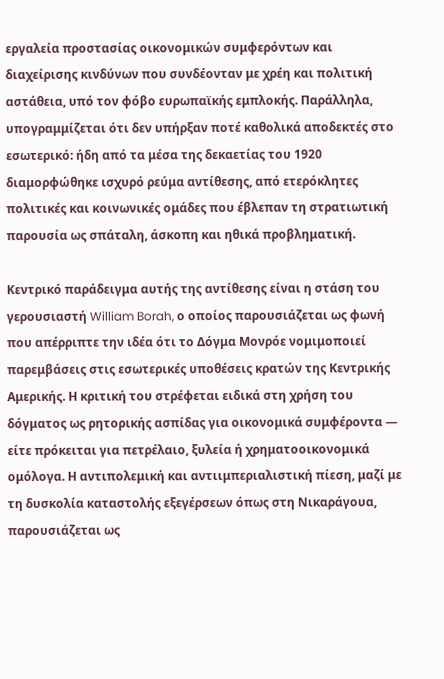εργαλεία προστασίας οικονομικών συμφερόντων και διαχείρισης κινδύνων που συνδέονταν με χρέη και πολιτική αστάθεια, υπό τον φόβο ευρωπαϊκής εμπλοκής. Παράλληλα, υπογραμμίζεται ότι δεν υπήρξαν ποτέ καθολικά αποδεκτές στο εσωτερικό: ήδη από τα μέσα της δεκαετίας του 1920 διαμορφώθηκε ισχυρό ρεύμα αντίθεσης, από ετερόκλητες πολιτικές και κοινωνικές ομάδες που έβλεπαν τη στρατιωτική παρουσία ως σπάταλη, άσκοπη και ηθικά προβληματική.

Κεντρικό παράδειγμα αυτής της αντίθεσης είναι η στάση του γερουσιαστή William Borah, ο οποίος παρουσιάζεται ως φωνή που απέρριπτε την ιδέα ότι το Δόγμα Μονρόε νομιμοποιεί παρεμβάσεις στις εσωτερικές υποθέσεις κρατών της Κεντρικής Αμερικής. Η κριτική του στρέφεται ειδικά στη χρήση του δόγματος ως ρητορικής ασπίδας για οικονομικά συμφέροντα — είτε πρόκειται για πετρέλαιο, ξυλεία ή χρηματοοικονομικά ομόλογα. Η αντιπολεμική και αντιιμπεριαλιστική πίεση, μαζί με τη δυσκολία καταστολής εξεγέρσεων όπως στη Νικαράγουα, παρουσιάζεται ως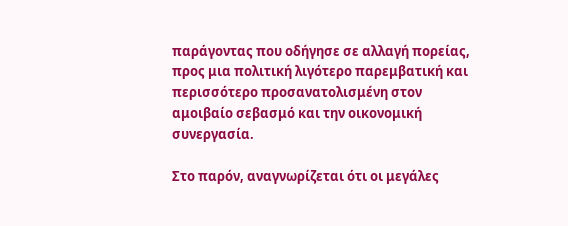παράγοντας που οδήγησε σε αλλαγή πορείας, προς μια πολιτική λιγότερο παρεμβατική και περισσότερο προσανατολισμένη στον αμοιβαίο σεβασμό και την οικονομική συνεργασία.

Στο παρόν, αναγνωρίζεται ότι οι μεγάλες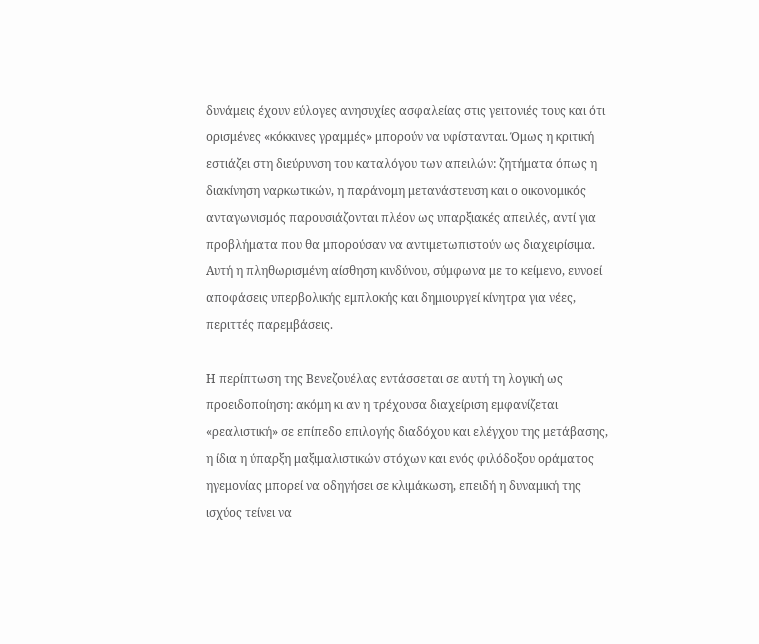δυνάμεις έχουν εύλογες ανησυχίες ασφαλείας στις γειτονιές τους και ότι ορισμένες «κόκκινες γραμμές» μπορούν να υφίστανται. Όμως η κριτική εστιάζει στη διεύρυνση του καταλόγου των απειλών: ζητήματα όπως η διακίνηση ναρκωτικών, η παράνομη μετανάστευση και ο οικονομικός ανταγωνισμός παρουσιάζονται πλέον ως υπαρξιακές απειλές, αντί για προβλήματα που θα μπορούσαν να αντιμετωπιστούν ως διαχειρίσιμα. Αυτή η πληθωρισμένη αίσθηση κινδύνου, σύμφωνα με το κείμενο, ευνοεί αποφάσεις υπερβολικής εμπλοκής και δημιουργεί κίνητρα για νέες, περιττές παρεμβάσεις.

Η περίπτωση της Βενεζουέλας εντάσσεται σε αυτή τη λογική ως προειδοποίηση: ακόμη κι αν η τρέχουσα διαχείριση εμφανίζεται «ρεαλιστική» σε επίπεδο επιλογής διαδόχου και ελέγχου της μετάβασης, η ίδια η ύπαρξη μαξιμαλιστικών στόχων και ενός φιλόδοξου οράματος ηγεμονίας μπορεί να οδηγήσει σε κλιμάκωση, επειδή η δυναμική της ισχύος τείνει να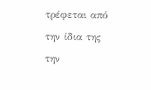τρέφεται από την ίδια της την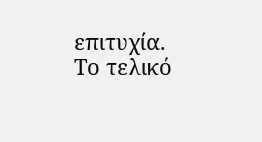επιτυχία. Το τελικό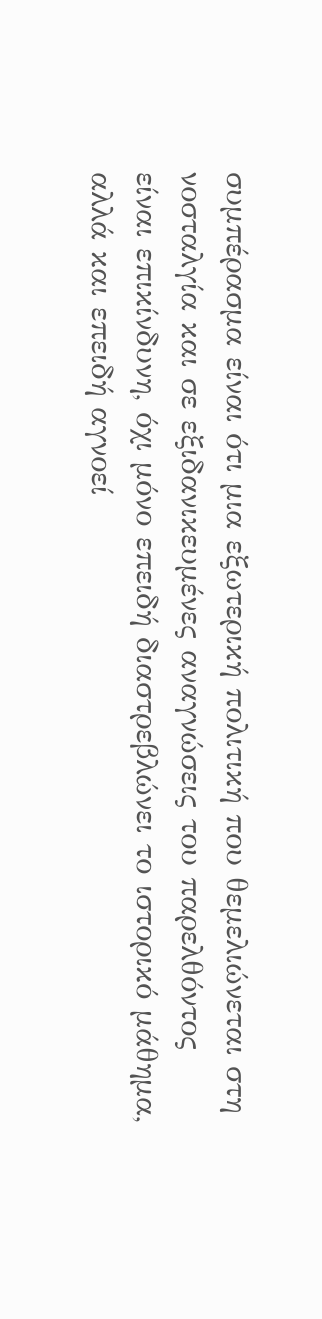συμπέρασμα είναι ότι μια εξωτερική πολιτική που θεμελιώνεται στη νοσταλγία και σε εξιδανικευμένες αναγνώσεις του παρελθόντος είναι επικίνδυνη, όχι μόνο επειδή διαστρεβλώνει το ιστορικό μάθημα, αλλά και επειδή αγνοεί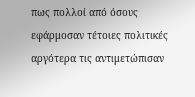πως πολλοί από όσους εφάρμοσαν τέτοιες πολιτικές αργότερα τις αντιμετώπισαν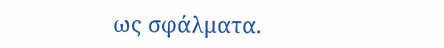ως σφάλματα.